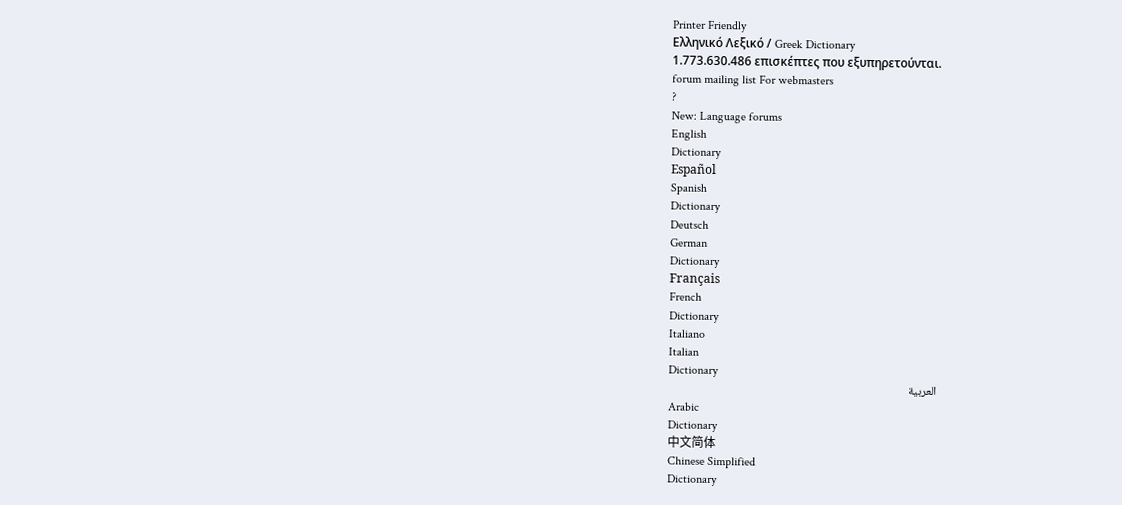Printer Friendly
Ελληνικό Λεξικό / Greek Dictionary
1.773.630.486 επισκέπτες που εξυπηρετούνται.
forum mailing list For webmasters
?
New: Language forums
English
Dictionary
Español
Spanish
Dictionary
Deutsch
German
Dictionary
Français
French
Dictionary
Italiano
Italian
Dictionary
العربية
Arabic
Dictionary
中文简体
Chinese Simplified
Dictionary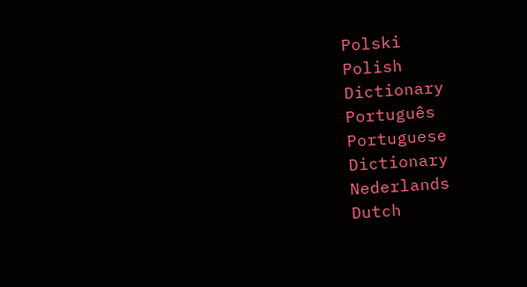Polski
Polish
Dictionary
Português
Portuguese
Dictionary
Nederlands
Dutch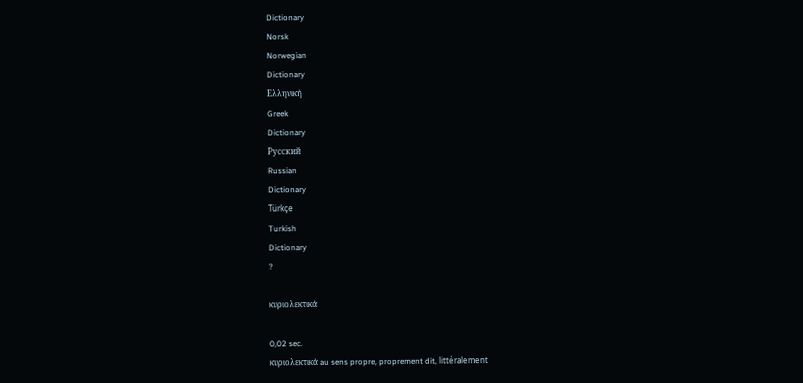Dictionary
Norsk
Norwegian
Dictionary
Ελληνική
Greek
Dictionary
Русский
Russian
Dictionary
Türkçe
Turkish
Dictionary
?

κυριολεκτικά

0,02 sec.
κυριολεκτικά au sens propre, proprement dit, littéralement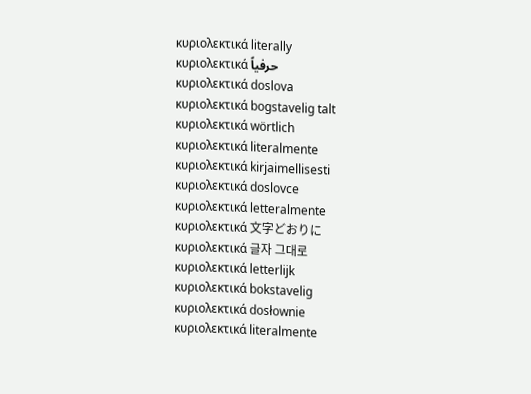κυριολεκτικά literally
κυριολεκτικά حرفياً
κυριολεκτικά doslova
κυριολεκτικά bogstavelig talt
κυριολεκτικά wörtlich
κυριολεκτικά literalmente
κυριολεκτικά kirjaimellisesti
κυριολεκτικά doslovce
κυριολεκτικά letteralmente
κυριολεκτικά 文字どおりに
κυριολεκτικά 글자 그대로
κυριολεκτικά letterlijk
κυριολεκτικά bokstavelig
κυριολεκτικά dosłownie
κυριολεκτικά literalmente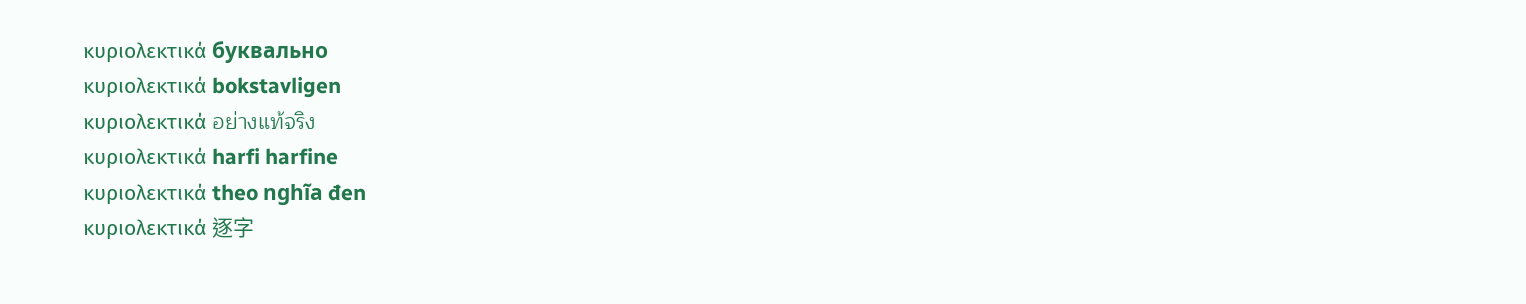κυριολεκτικά буквально
κυριολεκτικά bokstavligen
κυριολεκτικά อย่างแท้จริง
κυριολεκτικά harfi harfine
κυριολεκτικά theo nghĩa đen
κυριολεκτικά 逐字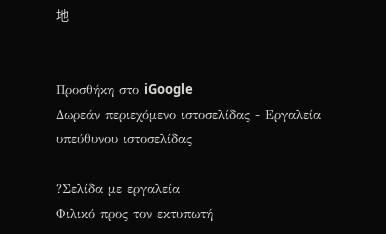地


Προσθήκη στο iGoogle
Δωρεάν περιεχόμενο ιστοσελίδας - Εργαλεία υπεύθυνου ιστοσελίδας

?Σελίδα με εργαλεία
Φιλικό προς τον εκτυπωτή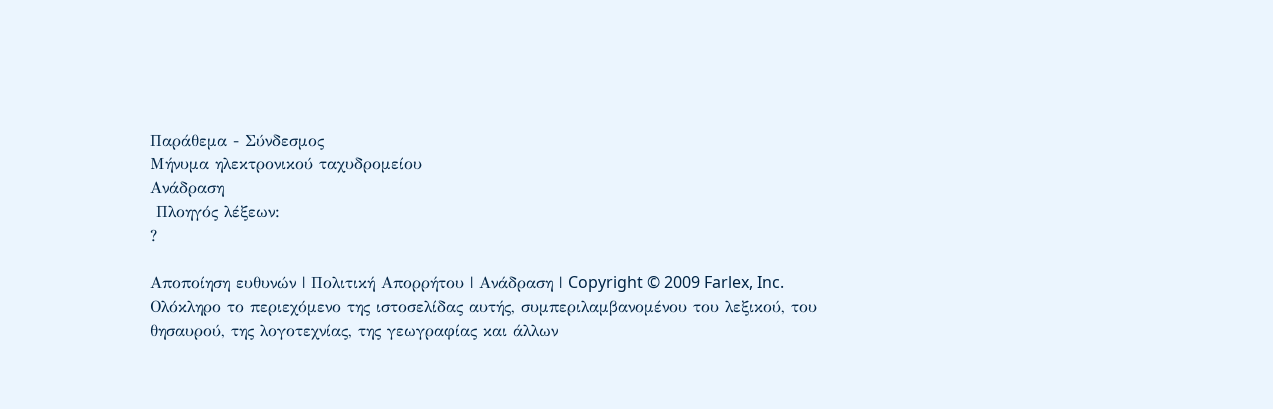Παράθεμα - Σύνδεσμος
Μήνυμα ηλεκτρονικού ταχυδρομείου
Ανάδραση
 Πλοηγός λέξεων:
?

Αποποίηση ευθυνών | Πολιτική Απορρήτου | Ανάδραση | Copyright © 2009 Farlex, Inc.
Ολόκληρο το περιεχόμενο της ιστοσελίδας αυτής, συμπεριλαμβανομένου του λεξικού, του θησαυρού, της λογοτεχνίας, της γεωγραφίας και άλλων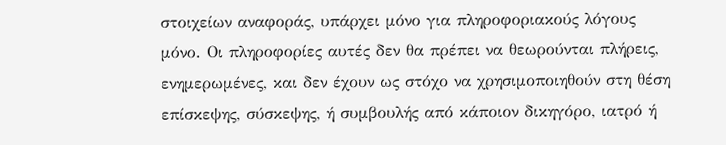στοιχείων αναφοράς, υπάρχει μόνο για πληροφοριακούς λόγους μόνο. Οι πληροφορίες αυτές δεν θα πρέπει να θεωρούνται πλήρεις, ενημερωμένες, και δεν έχουν ως στόχο να χρησιμοποιηθούν στη θέση επίσκεψης, σύσκεψης, ή συμβουλής από κάποιον δικηγόρο, ιατρό ή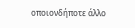οποιονδήποτε άλλο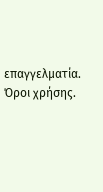επαγγελματία. Όροι χρήσης.